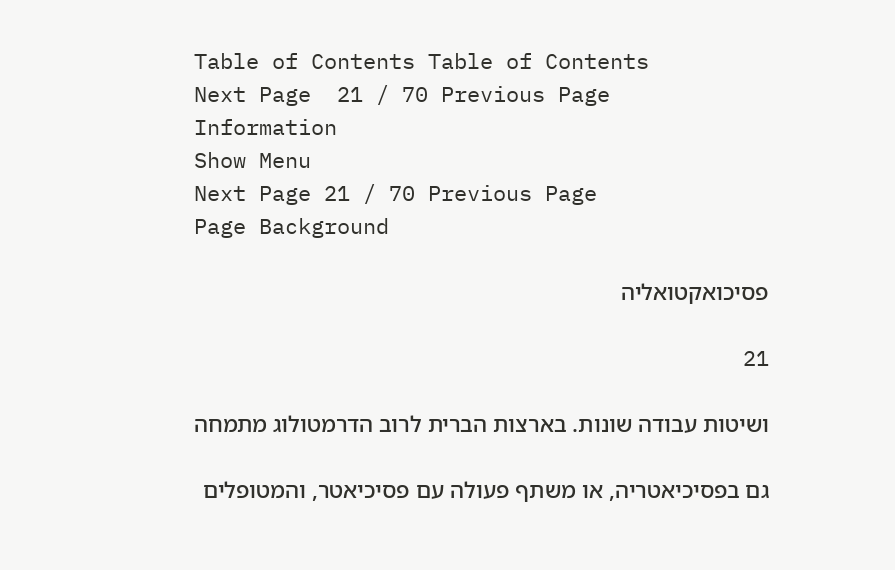Table of Contents Table of Contents
Next Page  21 / 70 Previous Page
Information
Show Menu
Next Page 21 / 70 Previous Page
Page Background

פסיכואקטואליה

21

ושיטות עבודה שונות. בארצות הברית לרוב הדרמטולוג מתמחה

גם בפסיכיאטריה, או משתף פעולה עם פסיכיאטר, והמטופלים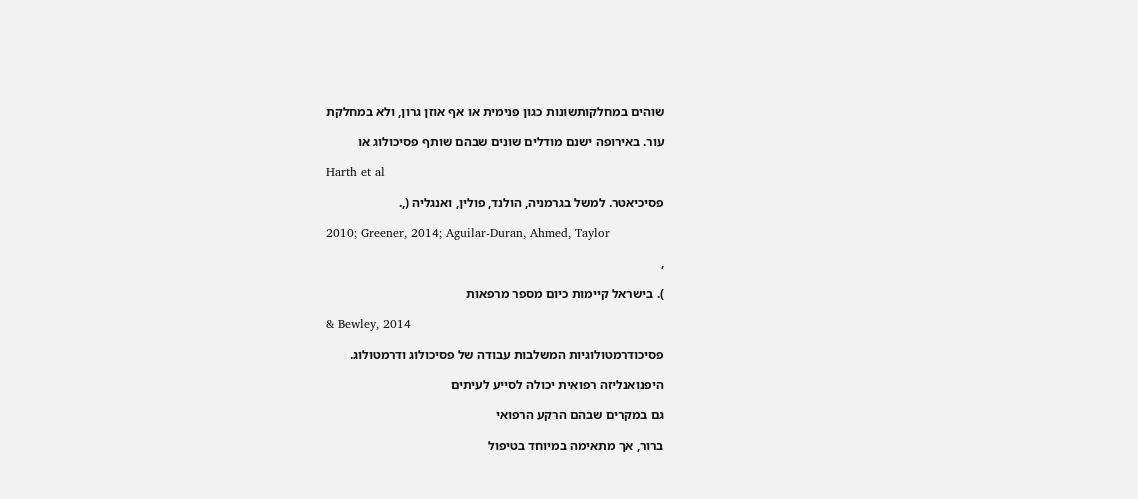שוהים במחלקותשונות כגון פנימית או אף אוזן גרון, ולא במחלקת

עור. באירופה ישנם מודלים שונים שבהם שותף פסיכולוג או

Harth et al

פסיכיאטר. למשל בגרמניה, הולנד, פולין, ואנגליה (,.

2010; Greener, 2014; Aguilar-Duran, Ahmed, Taylor

,

). בישראל קיימות כיום מספר מרפאות

& Bewley, 2014

פסיכודרמטולוגיות המשלבות עבודה של פסיכולוג ודרמטולוג.

היפנואנליזה רפואית יכולה לסייע לעיתים

גם במקרים שבהם הרקע הרפואי

ברור, אך מתאימה במיוחד בטיפול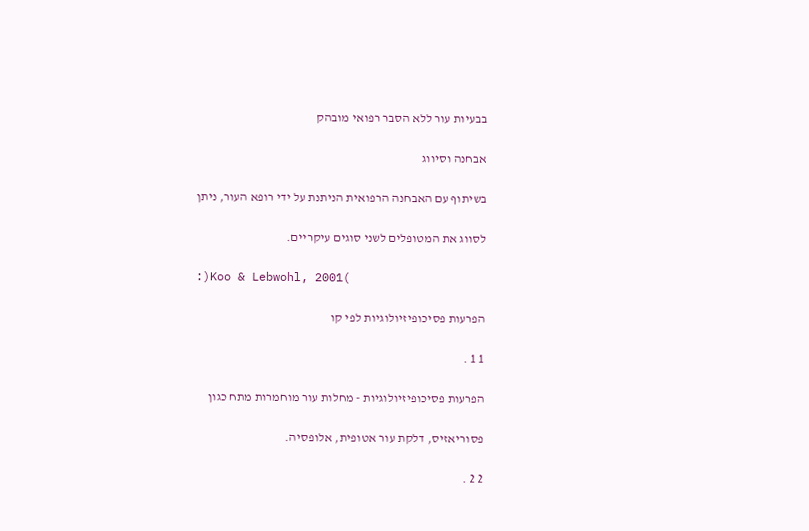בבעיות עור ללא הסבר רפואי מובהק

אבחנה וסיווג

בשיתוף עם האבחנה הרפואית הניתנת על ידי רופא העור, ניתן

לסווג את המטופלים לשני סוגים עיקריים.

:)Koo & Lebwohl, 2001(

הפרעות פסיכופיזיולוגיות לפי קו

1 1 .

הפרעות פסיכופיזיולוגיות - מחלות עור מוחמרות מתח כגון

פסוריאזיס, דלקת עור אטופית, אלופסיה.

2 2 .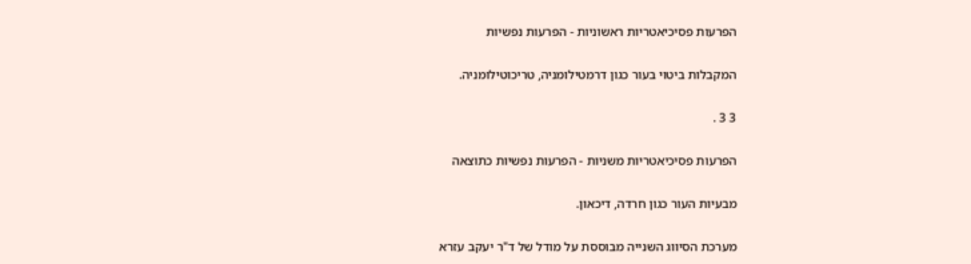הפרעות פסיכיאטריות ראשוניות - הפרעות נפשיות

המקבלות ביטוי בעור כגון דרמטילומניה, טריכוטילומניה.

3 3 .

הפרעות פסיכיאטריות משניות - הפרעות נפשיות כתוצאה

מבעיות העור כגון חרדה, דיכאון.

מערכת הסיווג השנייה מבוססת על מודל של ד"ר יעקב עזרא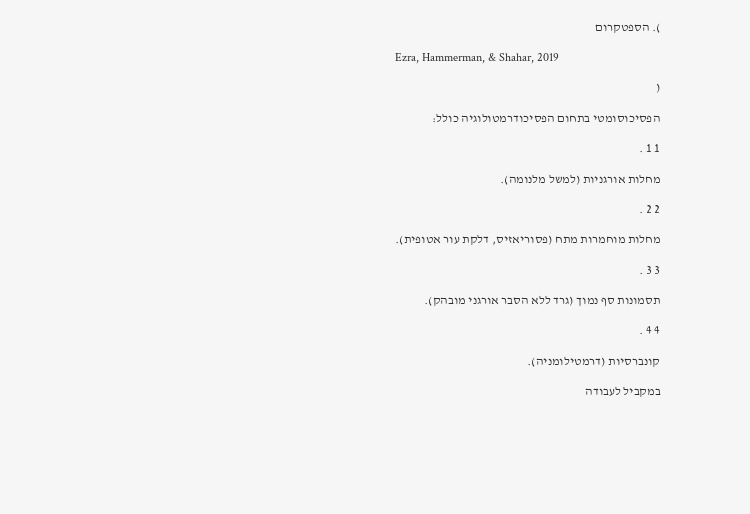). הספטקרום

Ezra, Hammerman, & Shahar, 2019

(

הפסיכוסומטי בתחום הפסיכודרמטולוגיה כולל:

1 1 .

מחלות אורגניות (למשל מלנומה).

2 2 .

מחלות מוחמרות מתח (פסוריאזיס, דלקת עור אטופית).

3 3 .

תסמונות סף נמוך (גרד ללא הסבר אורגני מובהק).

4 4 .

קונברסיות (דרמטילומניה).

במקביל לעבודה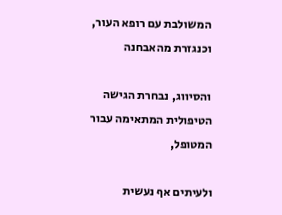המשולבת עם רופא העור, וכנגזרת מהאבחנה

והסיווג, נבחרת הגישה הטיפולית המתאימה עבור המטופל,

ולעיתים אף נעשית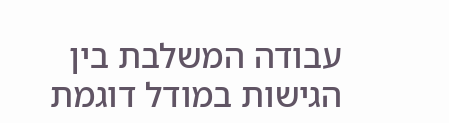עבודה המשלבת בין הגישות במודל דוגמת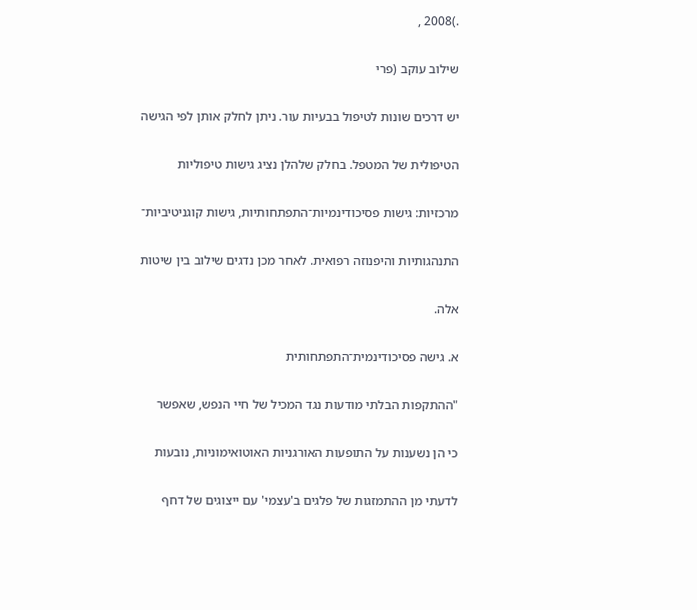.)2008 ,

שילוב עוקב (פרי

יש דרכים שונות לטיפול בבעיות עור. ניתן לחלק אותן לפי הגישה

הטיפולית של המטפל. בחלק שלהלן נציג גישות טיפוליות

מרכזיות: גישות פסיכודינמיות־התפתחותיות, גישות קוגניטיביות־

התנהגותיות והיפנוזה רפואית. לאחר מכן נדגים שילוב בין שיטות

אלה.

א. גישה פסיכודינמית־התפתחותית

"ההתקפות הבלתי מודעות נגד המכיל של חיי הנפש, שאפשר

כי הן נשענות על התופעות האורגניות האוטואימוניות, נובעות

לדעתי מן ההתמזגות של פלגים ב'עצמי' עם ייצוגים של דחף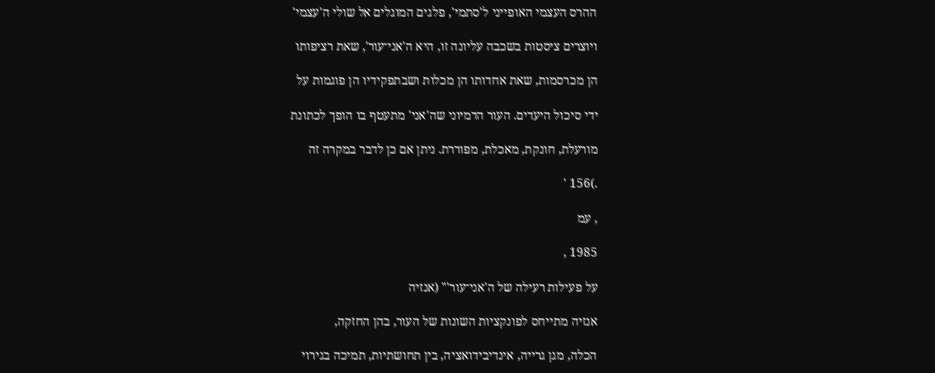ההרס העצמי האופייני ל'סתמי', פלגים המוגלים אל שולי ה'עצמי'

ויוצרים ציסטות בשכבה עליונה זו, היא ה'אני־עור', שאת רציפותו

הן מכרסמות, שאת אחדותו הן מכלות ושבתפקידיו הן פוגמות על

ידי סיכול היעדים. העור הדמיוני שה'אני' מתעטף בו הופך לכתונת

מורעלת, חונקת, מאכלת, מפוררת. ניתן אם כן לדבר במקרה זה

.)156 '

, עמ

1985 ,

על פעילות רעילה של ה'אני־עור'" (אנזיה

אנזיה מתייחס לפונקציות השונות של העור, בהן החזקה,

הכלה, מגן גרייה, אינדיבידואציה, בין תחושתיות, תמיכה בגירוי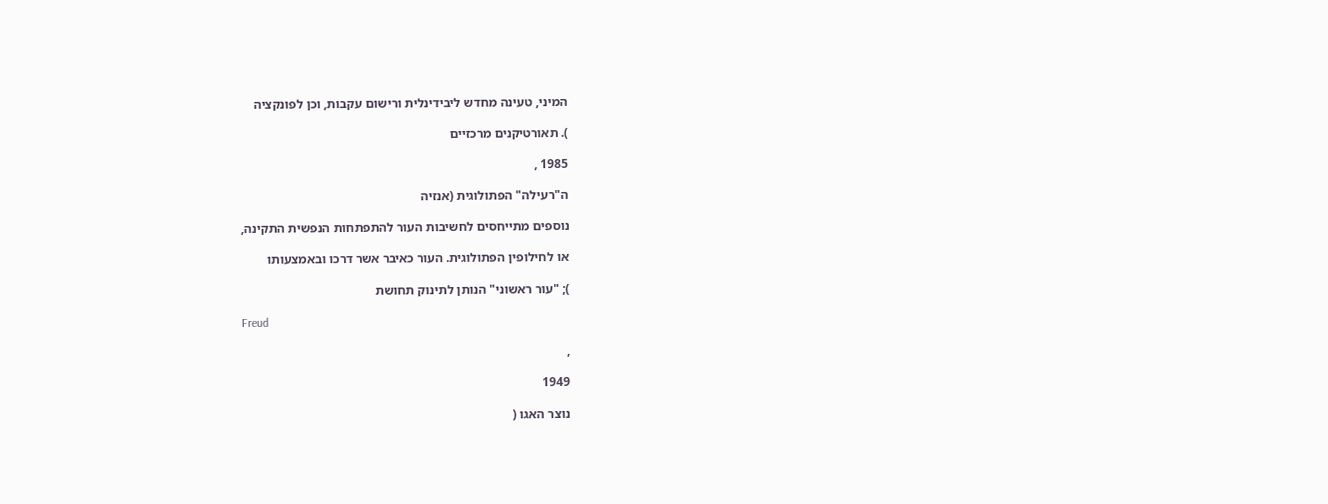המיני, טעינה מחדש ליבידינלית ורישום עקבות, וכן לפונקציה

). תאורטיקנים מרכזיים

1985 ,

ה"רעילה" הפתולוגית (אנזיה

נוספים מתייחסים לחשיבות העור להתפתחות הנפשית התקינה,

או לחילופין הפתולוגית. העור כאיבר אשר דרכו ובאמצעותו

); "עור ראשוני" הנותן לתינוק תחושת

Freud

,

1949

נוצר האגו (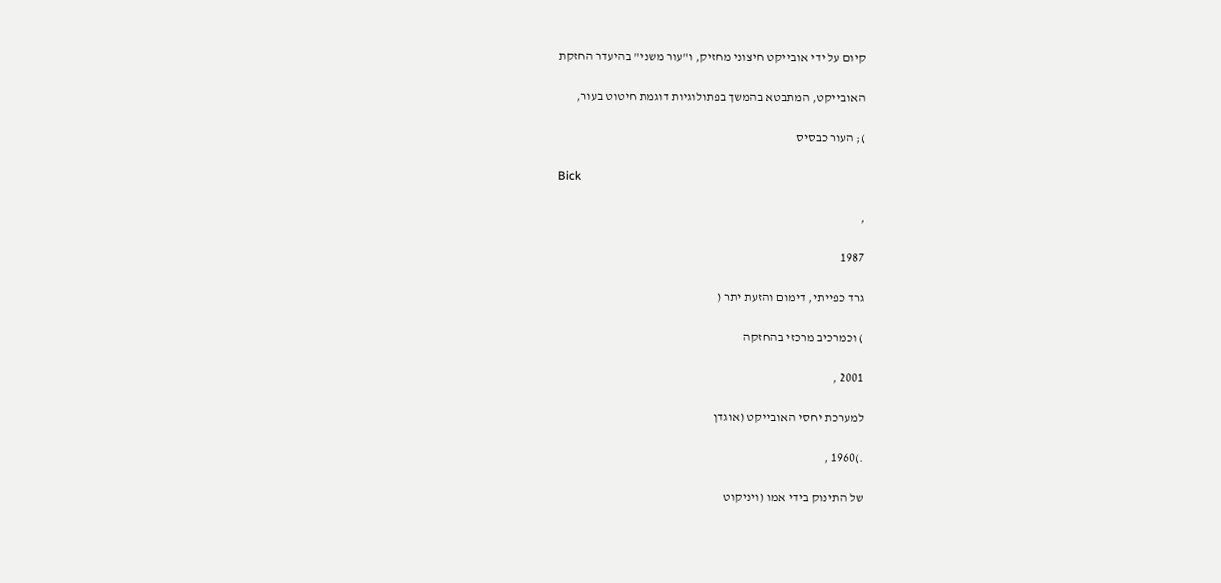קיום על ידי אובייקט חיצוני מחזיק, ו"עור משני" בהיעדר החזקת

האובייקט, המתבטא בהמשך בפתולוגיות דוגמת חיטוט בעור,

); העור כבסיס

Bick

,

1987

גרד כפייתי, דימום והזעת יתר (

) וכמרכיב מרכזי בהחזקה

2001 ,

למערכת יחסי האובייקט (אוגדן

.)1960 ,

של התינוק בידי אמו (ויניקוט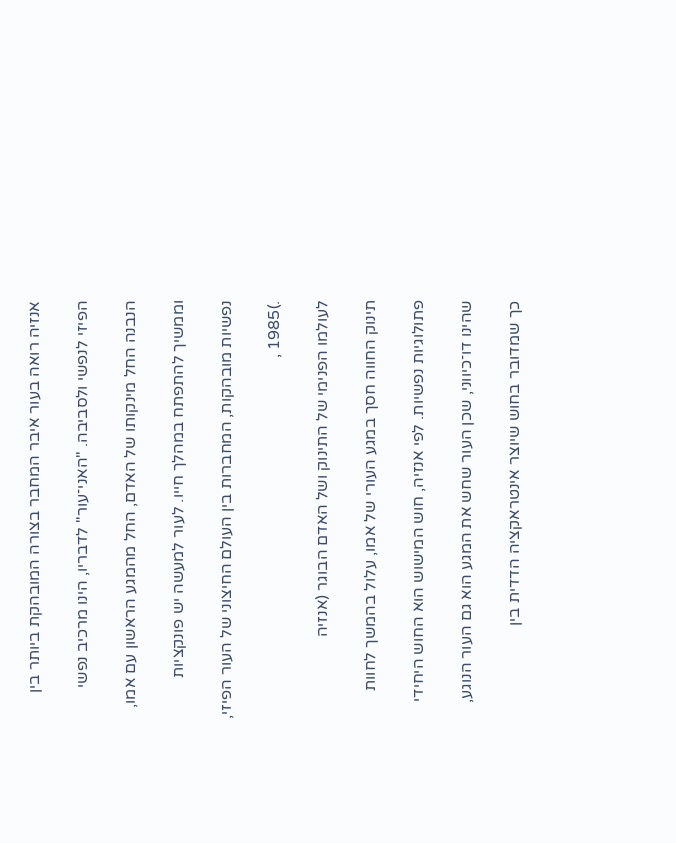אנזיה רואה בעור איבר המחבר בצורה המובהקת ביותר בין

הפיזי לנפשי ולסביבה. "האני־עור" לדבריו, הינו מרכיב נפשי

הנבנה החל מינקותו של האדם, החל מהמגע הראשון עם אמו,

וממשיך להתפתח במהלך חייו. לעור למעשה יש פונקציות

נפשיות מובהקות, המחברות בין העולם החיצוני של העור הפיזי,

.)1985 ,

לעולמו הפנימי של התינוק ושל האדם הבוגר (אנזיה

תינוק החווה חסך במגע העורי של אמו, עלול בהמשך לחוות

פתולוגיות נפשיות. לפי אנזיה, חוש המישוש הוא החוש היחידי

שהינו דו־כיווני, שכן העור שחש את המגע הוא גם העור הנוגע,

כך שמדובר בחוש שיוצר אינטראקציה הדדית בין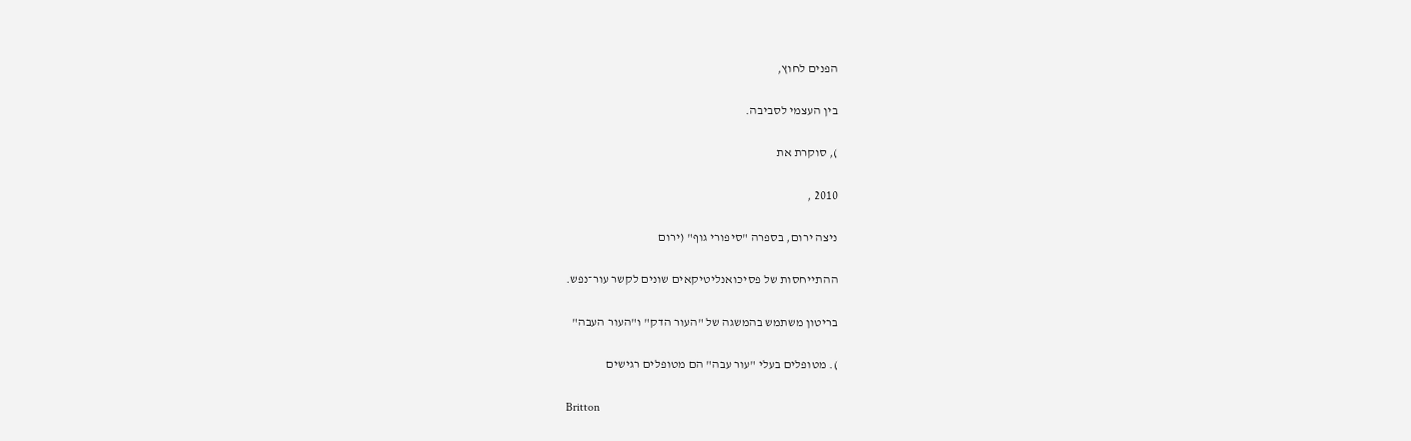הפנים לחוץ,

בין העצמי לסביבה.

), סוקרת את

2010 ,

ניצה ירום, בספרה "סיפורי גוף" (ירום

ההתייחסות של פסיכואנליטיקאים שונים לקשר עור־נפש.

בריטון משתמש בהמשגה של "העור הדק" ו"העור העבה"

). מטופלים בעלי "עור עבה" הם מטופלים רגישים

Britton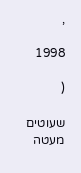,

1998

(

שעוטים מעטה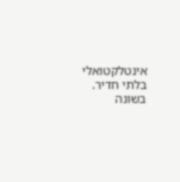אינטלקטואלי בלתי חדיר. בשונה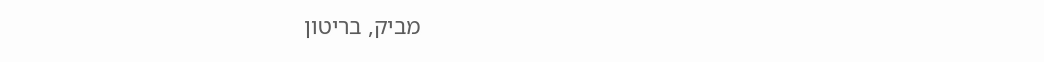מביק, בריטון